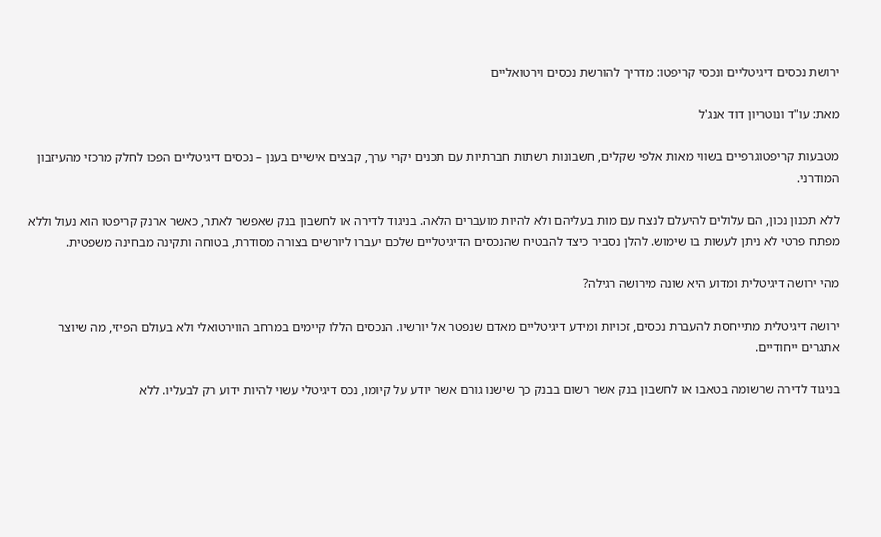ירושת נכסים דיגיטליים ונכסי קריפטו: מדריך להורשת נכסים וירטואליים

מאת: עו"ד ונוטריון דוד אנג'ל

מטבעות קריפטוגרפיים בשווי מאות אלפי שקלים, חשבונות רשתות חברתיות עם תכנים יקרי ערך, קבצים אישיים בענן – נכסים דיגיטליים הפכו לחלק מרכזי מהעיזבון המודרני.

ללא תכנון נכון, הם עלולים להיעלם לנצח עם מות בעליהם ולא להיות מועברים הלאה. בניגוד לדירה או לחשבון בנק שאפשר לאתר, כאשר ארנק קריפטו הוא נעול וללא מפתח פרטי לא ניתן לעשות בו שימוש. להלן נסביר כיצד להבטיח שהנכסים הדיגיטליים שלכם יעברו ליורשים בצורה מסודרת, בטוחה ותקינה מבחינה משפטית.

מהי ירושה דיגיטלית ומדוע היא שונה מירושה רגילה?

ירושה דיגיטלית מתייחסת להעברת נכסים, זכויות ומידע דיגיטליים מאדם שנפטר אל יורשיו. הנכסים הללו קיימים במרחב הווירטואלי ולא בעולם הפיזי, מה שיוצר אתגרים ייחודיים.

בניגוד לדירה שרשומה בטאבו או לחשבון בנק אשר רשום בבנק כך שישנו גורם אשר יודע על קיומו, נכס דיגיטלי עשוי להיות ידוע רק לבעליו. ללא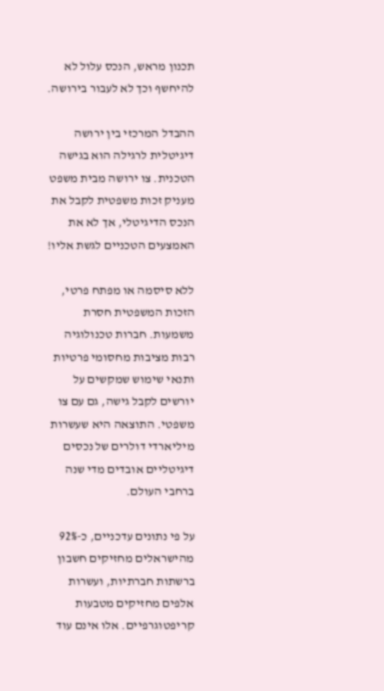תכנון מראש, הנכס עלול לא להיחשף וכך לא לעבור בירושה.

ההבדל המרכזי בין ירושה דיגיטלית לרגילה הוא בגישה הטכנית. צו ירושה מבית משפט מעניק זכות משפטית לקבל את הנכס הדיגיטלי, אך לא את האמצעים הטכניים לגשת אליו!

ללא סיסמה או מפתח פרטי, הזכות המשפטית חסרת משמעות. חברות טכנולוגיה רבות מציבות מחסומי פרטיות ותנאי שימוש שמקשים על יורשים לקבל גישה, גם עם צו משפטי. התוצאה היא שעשרות מיליארדי דולרים של נכסים דיגיטליים אובדים מדי שנה ברחבי העולם.

על פי נתונים עדכניים, כ-92% מהישראלים מחזיקים חשבון ברשתות חברתיות, ועשרות אלפים מחזיקים מטבעות קריפטוגרפיים. אלו אינם עוד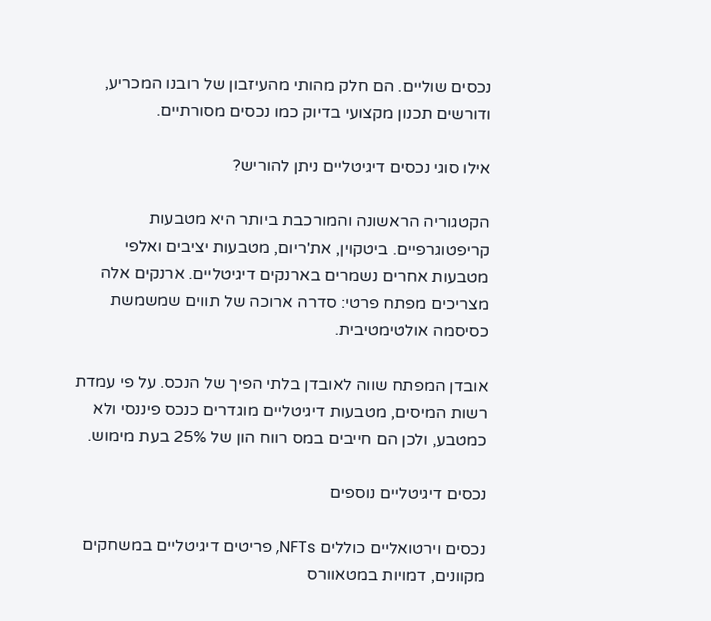נכסים שוליים. הם חלק מהותי מהעיזבון של רובנו המכריע, ודורשים תכנון מקצועי בדיוק כמו נכסים מסורתיים.

אילו סוגי נכסים דיגיטליים ניתן להוריש?

הקטגוריה הראשונה והמורכבת ביותר היא מטבעות קריפטוגרפיים. ביטקוין, את'ריום, מטבעות יציבים ואלפי מטבעות אחרים נשמרים בארנקים דיגיטליים. ארנקים אלה מצריכים מפתח פרטי: סדרה ארוכה של תווים שמשמשת כסיסמה אולטימטיבית.

אובדן המפתח שווה לאובדן בלתי הפיך של הנכס. על פי עמדת רשות המיסים, מטבעות דיגיטליים מוגדרים כנכס פיננסי ולא כמטבע, ולכן הם חייבים במס רווח הון של 25% בעת מימוש.

נכסים דיגיטליים נוספים

נכסים וירטואליים כוללים NFTs, פריטים דיגיטליים במשחקים מקוונים, דמויות במטאוורס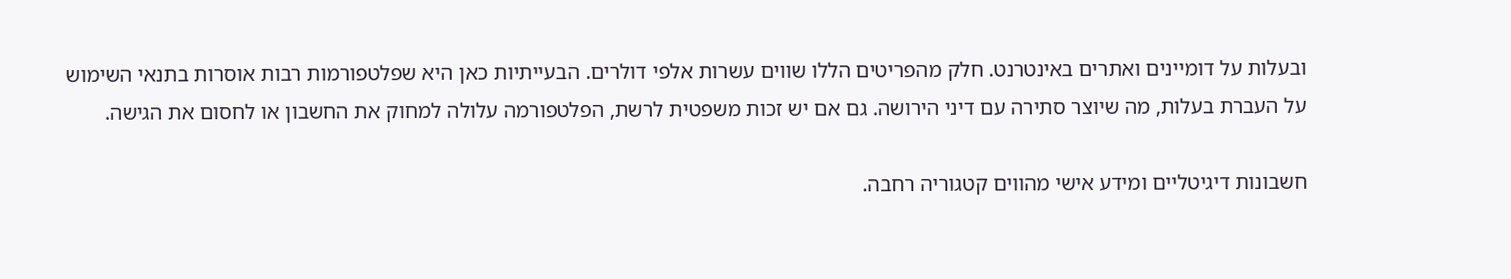ובעלות על דומיינים ואתרים באינטרנט. חלק מהפריטים הללו שווים עשרות אלפי דולרים. הבעייתיות כאן היא שפלטפורמות רבות אוסרות בתנאי השימוש על העברת בעלות, מה שיוצר סתירה עם דיני הירושה. גם אם יש זכות משפטית לרשת, הפלטפורמה עלולה למחוק את החשבון או לחסום את הגישה.

חשבונות דיגיטליים ומידע אישי מהווים קטגוריה רחבה.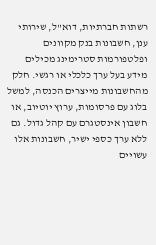רשתות חברתיות, דוא"ל, שירותי ענן, חשבונות בנק מקוונים ופלטפורמות סטרימינג מכילים מידע בעל ערך כלכלי או רגשי. חלק מהחשבונות מייצרים הכנסה, למשל בלוג עם פרסומות, ערוץ יוטיוב, או חשבון אינסטגרם עם קהל גדול. גם ללא ערך כספי ישיר, חשבונות אלו עשויים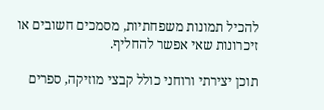להכיל תמונות משפחתיות, מסמכים חשובים או זיכרונות שאי אפשר להחליף.

תוכן יצירתי ורוחני כולל קבצי מוזיקה, ספרים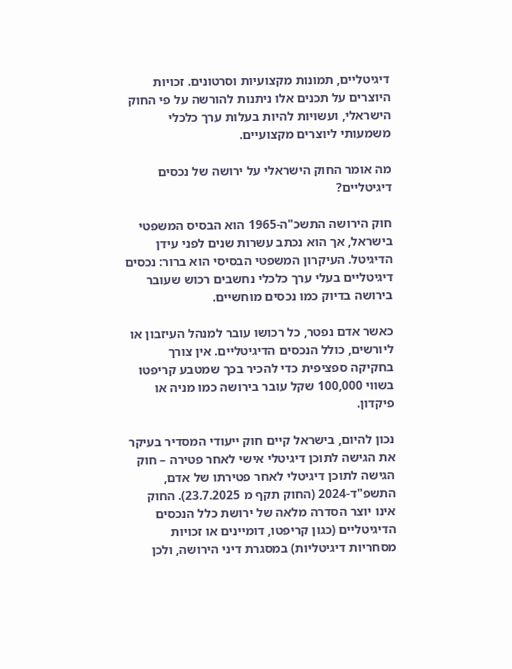דיגיטליים, תמונות מקצועיות וסרטונים. זכויות היוצרים על תכנים אלו ניתנות להורשה על פי החוק הישראלי, ועשויות להיות בעלות ערך כלכלי משמעותי ליוצרים מקצועיים.

מה אומר החוק הישראלי על ירושה של נכסים דיגיטליים?

חוק הירושה התשכ"ה-1965 הוא הבסיס המשפטי בישראל, אך הוא נכתב עשרות שנים לפני עידן הדיגיטל. העיקרון המשפטי הבסיסי הוא ברור: נכסים דיגיטליים בעלי ערך כלכלי נחשבים רכוש שעובר בירושה בדיוק כמו נכסים מוחשיים.

כאשר אדם נפטר, כל רכושו עובר למנהל העיזבון או ליורשים, כולל הנכסים הדיגיטליים. אין צורך בחקיקה ספציפית כדי להכיר בכך שמטבע קריפטו בשווי 100,000 שקל עובר בירושה כמו מניה או פיקדון.

נכון להיום, בישראל קיים חוק ייעודי המסדיר בעיקר את הגישה לתוכן דיגיטלי אישי לאחר פטירה – חוק הגישה לתוכן דיגיטלי לאחר פטירתו של אדם, התשפ"ד-2024 (החוק תקף מ 23.7.2025). החוק אינו יוצר הסדרה מלאה של ירושת כלל הנכסים הדיגיטליים (כגון קריפטו, דומיינים או זכויות מסחריות דיגיטליות) במסגרת דיני הירושה, ולכן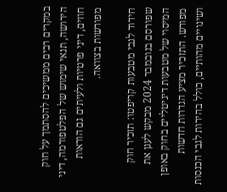במקרים רבים ממשיכים להסתמך על חוק הירושה, תנאי שימוש של הפלטפורמה, דיני חוזים, דיני פרטיות ולעיתים גם הוראות מפורשות בצוואה.

חידוד לגבי מטבעות קריפטו: תזכיר חוק שפורסם בנובמבר 2024 מבקש לעגן את המיסוי של מטבעות דיגיטליים בחוק באופן מפורש. התזכיר מציע הגדרות חדשות ושינויים מהותיים, כולל בהירות לגבי הכנסות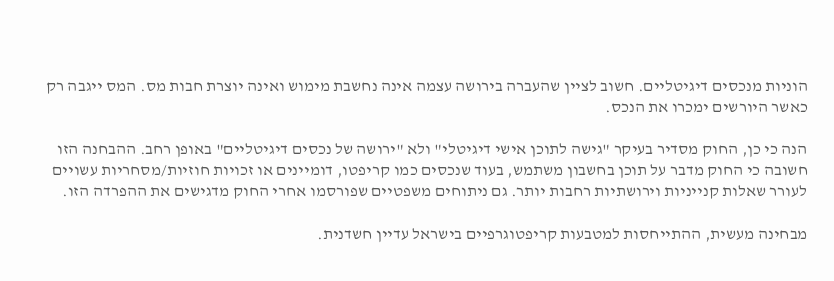הוניות מנכסים דיגיטליים. חשוב לציין שהעברה בירושה עצמה אינה נחשבת מימוש ואינה יוצרת חבות מס. המס ייגבה רק כאשר היורשים ימכרו את הנכס.

הנה כי כן, החוק מסדיר בעיקר "גישה לתוכן אישי דיגיטלי" ולא "ירושה של נכסים דיגיטליים" באופן רחב. ההבחנה הזו חשובה כי החוק מדבר על תוכן בחשבון משתמש, בעוד שנכסים כמו קריפטו, דומיינים או זכויות חוזיות/מסחריות עשויים לעורר שאלות קנייניות וירושתיות רחבות יותר. גם ניתוחים משפטיים שפורסמו אחרי החוק מדגישים את ההפרדה הזו.

מבחינה מעשית, ההתייחסות למטבעות קריפטוגרפיים בישראל עדיין חשדנית.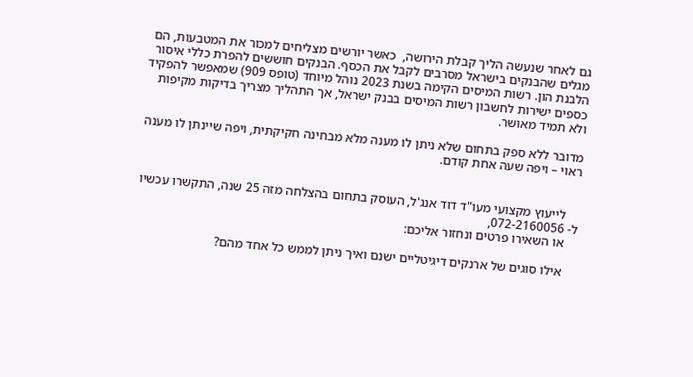גם לאחר שנעשה הליך קבלת הירושה,  כאשר יורשים מצליחים למכור את המטבעות, הם מגלים שהבנקים בישראל מסרבים לקבל את הכסף. הבנקים חוששים להפרת כללי איסור הלבנת הון. רשות המיסים הקימה בשנת 2023 נוהל מיוחד (טופס 909) שמאפשר להפקיד כספים ישירות לחשבון רשות המיסים בבנק ישראל, אך התהליך מצריך בדיקות מקיפות ולא תמיד מאושר.

מדובר ללא ספק בתחום שלא ניתן לו מענה מלא מבחינה חקיקתית, ויפה שיינתן לו מענה ראוי – ויפה שעה אחת קודם.


    לייעוץ מקצועי מעו"ד דוד אנג'ל, העוסק בתחום בהצלחה מזה 25 שנה, התקשרו עכשיו ל- 072-2160056,
    או השאירו פרטים ונחזור אליכם:

    אילו סוגים של ארנקים דיגיטליים ישנם ואיך ניתן לממש כל אחד מהם?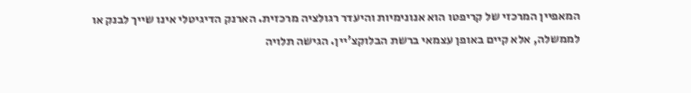המאפיין המרכזי של קריפטו הוא אנונימיות והיעדר רגולציה מרכזית. הארנק הדיגיטלי אינו שייך לבנק או לממשלה, אלא קיים באופן עצמאי ברשת הבלוקצ'יין. הגישה תלויה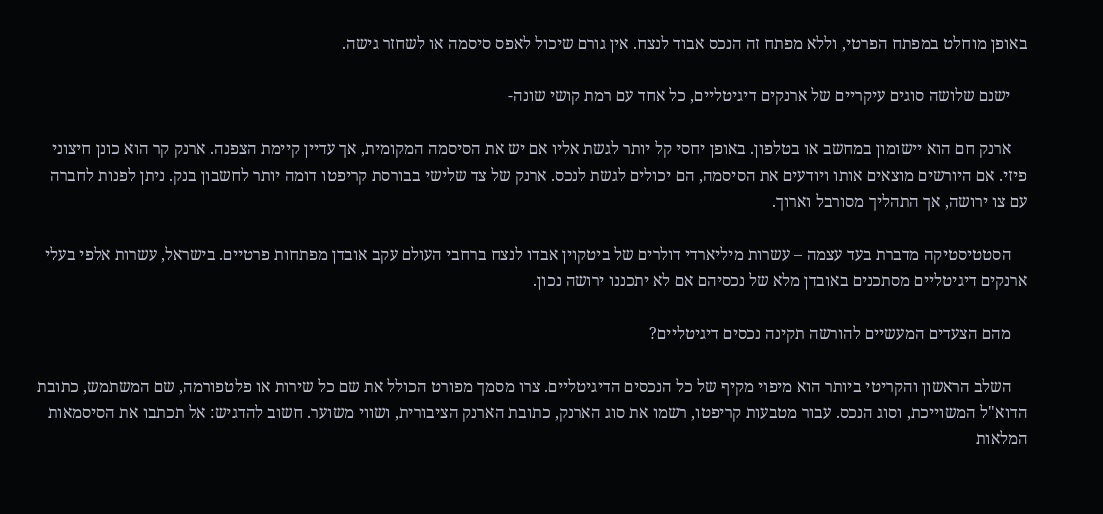באופן מוחלט במפתח הפרטי, וללא מפתח זה הנכס אבוד לנצח. אין גורם שיכול לאפס סיסמה או לשחזר גישה.

    ישנם שלושה סוגים עיקריים של ארנקים דיגיטליים, כל אחד עם רמת קושי שונה-

    ארנק חם הוא יישומון במחשב או בטלפון. באופן יחסי קל יותר לגשת אליו אם יש את הסיסמה המקומית, אך עדיין קיימת הצפנה. ארנק קר הוא כונן חיצוני פיזי. אם היורשים מוצאים אותו ויודעים את הסיסמה, הם יכולים לגשת לנכס. ארנק של צד שלישי בבורסת קריפטו דומה יותר לחשבון בנק. ניתן לפנות לחברה עם צו ירושה, אך התהליך מסורבל וארוך.

    הסטטיסטיקה מדברת בעד עצמה – עשרות מיליארדי דולרים של ביטקוין אבדו לנצח ברחבי העולם עקב אובדן מפתחות פרטיים. בישראל, עשרות אלפי בעלי ארנקים דיגיטליים מסתכנים באובדן מלא של נכסיהם אם לא יתכננו ירושה נכון.

    מהם הצעדים המעשיים להורשה תקינה נכסים דיגיטליים?

    השלב הראשון והקריטי ביותר הוא מיפוי מקיף של כל הנכסים הדיגיטליים. צרו מסמך מפורט הכולל את שם כל שירות או פלטפורמה, שם המשתמש, כתובת הדוא"ל המשוייכת, וסוג הנכס. עבור מטבעות קריפטו, רשמו את סוג הארנק, כתובת הארנק הציבורית, ושווי משוער. חשוב להדגיש: אל תכתבו את הסיסמאות המלאות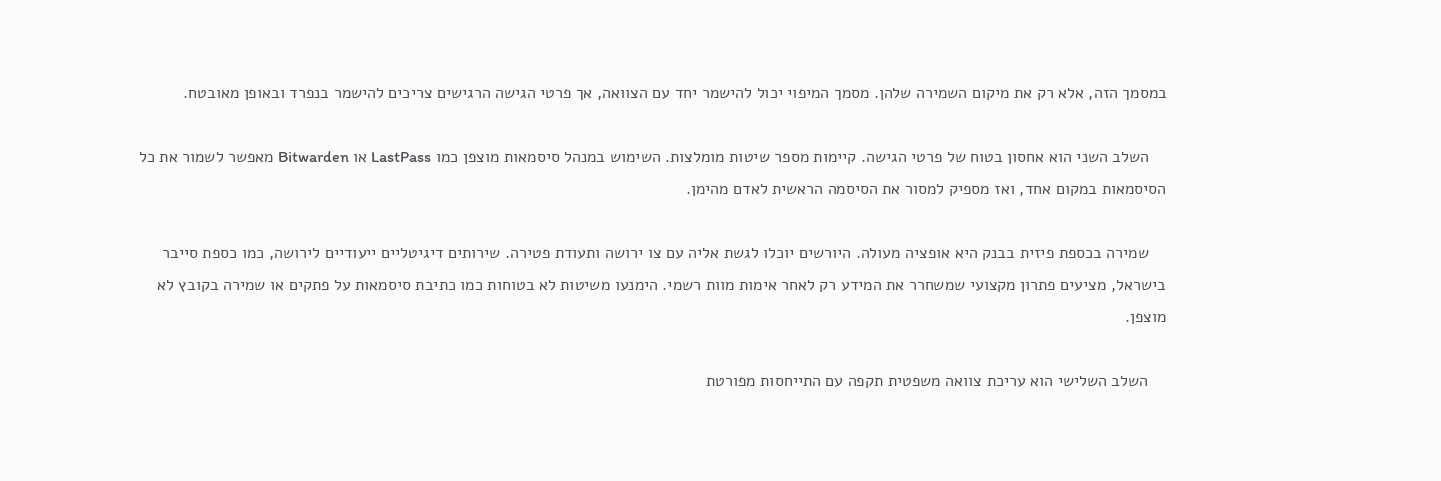במסמך הזה, אלא רק את מיקום השמירה שלהן. מסמך המיפוי יכול להישמר יחד עם הצוואה, אך פרטי הגישה הרגישים צריכים להישמר בנפרד ובאופן מאובטח.

    השלב השני הוא אחסון בטוח של פרטי הגישה. קיימות מספר שיטות מומלצות. השימוש במנהל סיסמאות מוצפן כמו LastPass או Bitwarden מאפשר לשמור את כל הסיסמאות במקום אחד, ואז מספיק למסור את הסיסמה הראשית לאדם מהימן.

    שמירה בכספת פיזית בבנק היא אופציה מעולה. היורשים יוכלו לגשת אליה עם צו ירושה ותעודת פטירה. שירותים דיגיטליים ייעודיים לירושה, כמו כספת סייבר בישראל, מציעים פתרון מקצועי שמשחרר את המידע רק לאחר אימות מוות רשמי. הימנעו משיטות לא בטוחות כמו כתיבת סיסמאות על פתקים או שמירה בקובץ לא מוצפן.

    השלב השלישי הוא עריכת צוואה משפטית תקפה עם התייחסות מפורטת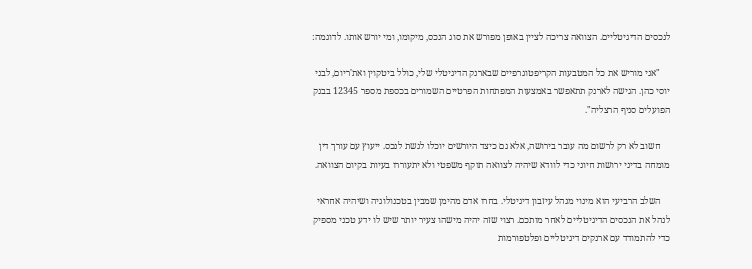לנכסים הדיגיטליים. הצוואה צריכה לציין באופן מפורש את סוג הנכס, מיקומו, ומי יורש אותו. לדוגמה:

    "אני מוריש את כל המטבעות הקריפטוגרפיים שבארנק הדיגיטלי שלי, כולל ביטקוין ואת'ריום, לבני יוסי כהן. הגישה לארנק תתאפשר באמצעות המפתחות הפרטיים השמורים בכספת מספר 12345 בבנק הפועלים סניף הרצליה".

    חשוב לא רק לרשום מה עובר בירושה, אלא גם כיצד היורשים יוכלו לגשת לנכס. ייעוץ עם עורך דין מומחה בדיני ירושות חיוני כדי לוודא שיהיה לצוואה תוקף משפטי ולא יתעוררו בעיות בקיום הצוואה.

    השלב הרביעי הוא מינוי מנהל עיזבון דיגיטלי. בחרו אדם מהימן שמבין בטכנולוגיה ושיהיה אחראי לנהל את הנכסים הדיגיטליים לאחר מותכם. רצוי שזה יהיה מישהו צעיר יותר שיש לו ידע טכני מספיק כדי להתמודד עם ארנקים דיגיטליים ופלטפורמות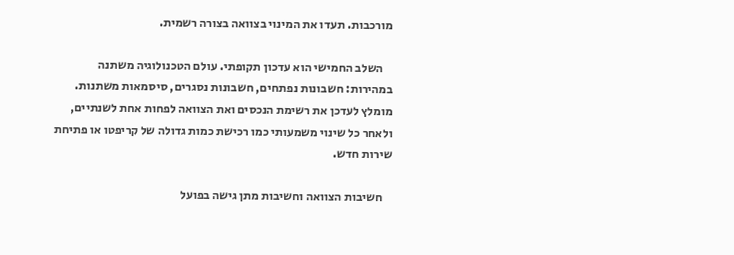מורכבות. תעדו את המינוי בצוואה בצורה רשמית.

    השלב החמישי הוא עדכון תקופתי. עולם הטכנולוגיה משתנה במהירות: חשבונות נפתחים, חשבונות נסגרים, סיסמאות משתנות. מומלץ לעדכן את רשימת הנכסים ואת הצוואה לפחות אחת לשנתיים, ולאחר כל שינוי משמעותי כמו רכישת כמות גדולה של קריפטו או פתיחת שירות חדש.

    חשיבות הצוואה וחשיבות מתן גישה בפועל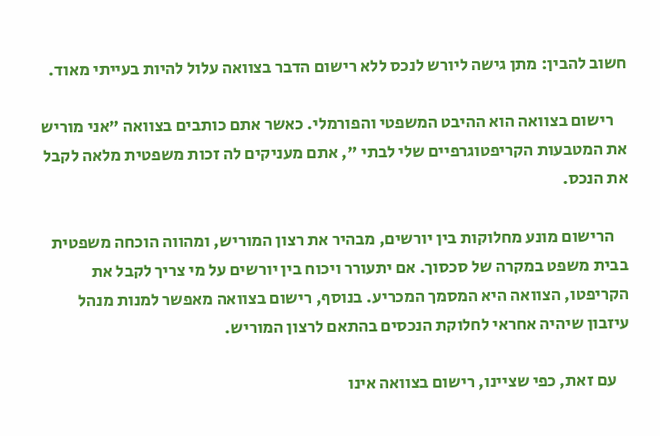חשוב להבין: מתן גישה ליורש לנכס ללא רישום הדבר בצוואה עלול להיות בעייתי מאוד.

    רישום בצוואה הוא ההיבט המשפטי והפורמלי. כאשר אתם כותבים בצוואה "אני מוריש את המטבעות הקריפטוגרפיים שלי לבתי ", אתם מעניקים לה זכות משפטית מלאה לקבל את הנכס.

    הרישום מונע מחלוקות בין יורשים, מבהיר את רצון המוריש, ומהווה הוכחה משפטית בבית משפט במקרה של סכסוך. אם יתעורר ויכוח בין יורשים על מי צריך לקבל את הקריפטו, הצוואה היא המסמך המכריע. בנוסף, רישום בצוואה מאפשר למנות מנהל עיזבון שיהיה אחראי לחלוקת הנכסים בהתאם לרצון המוריש.

    עם זאת, כפי שציינו, רישום בצוואה אינו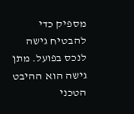מספיק כדי להבטיח גישה לנכס בפועל. מתן גישה הוא ההיבט הטכני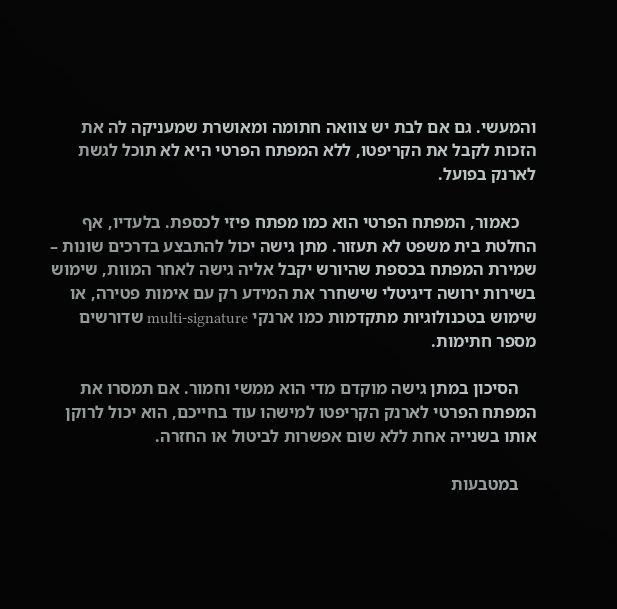והמעשי. גם אם לבת יש צוואה חתומה ומאושרת שמעניקה לה את הזכות לקבל את הקריפטו, ללא המפתח הפרטי היא לא תוכל לגשת לארנק בפועל.

    כאמור, המפתח הפרטי הוא כמו מפתח פיזי לכספת. בלעדיו, אף החלטת בית משפט לא תעזור. מתן גישה יכול להתבצע בדרכים שונות – שמירת המפתח בכספת שהיורש יקבל אליה גישה לאחר המוות, שימוש בשירות ירושה דיגיטלי שישחרר את המידע רק עם אימות פטירה, או שימוש בטכנולוגיות מתקדמות כמו ארנקי multi-signature שדורשים מספר חתימות.

    הסיכון במתן גישה מוקדם מדי הוא ממשי וחמור. אם תמסרו את המפתח הפרטי לארנק הקריפטו למישהו עוד בחייכם, הוא יכול לרוקן אותו בשנייה אחת ללא שום אפשרות לביטול או החזרה.

    במטבעות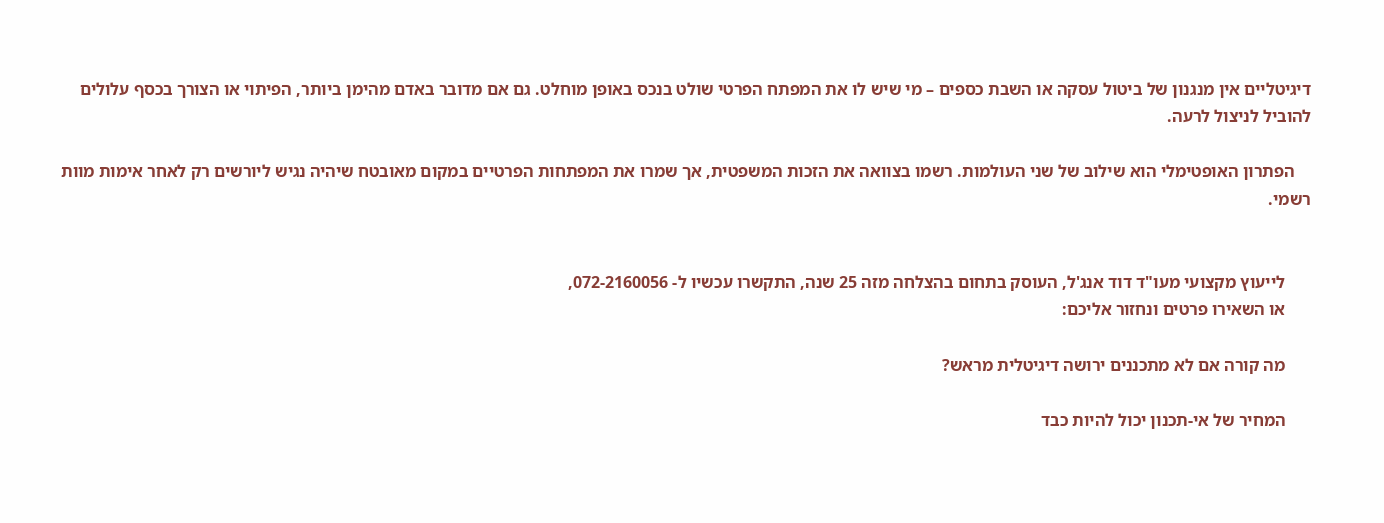דיגיטליים אין מנגנון של ביטול עסקה או השבת כספים – מי שיש לו את המפתח הפרטי שולט בנכס באופן מוחלט. גם אם מדובר באדם מהימן ביותר, הפיתוי או הצורך בכסף עלולים להוביל לניצול לרעה.

    הפתרון האופטימלי הוא שילוב של שני העולמות. רשמו בצוואה את הזכות המשפטית, אך שמרו את המפתחות הפרטיים במקום מאובטח שיהיה נגיש ליורשים רק לאחר אימות מוות רשמי.


      לייעוץ מקצועי מעו"ד דוד אנג'ל, העוסק בתחום בהצלחה מזה 25 שנה, התקשרו עכשיו ל- 072-2160056,
      או השאירו פרטים ונחזור אליכם:

      מה קורה אם לא מתכננים ירושה דיגיטלית מראש?

      המחיר של אי-תכנון יכול להיות כבד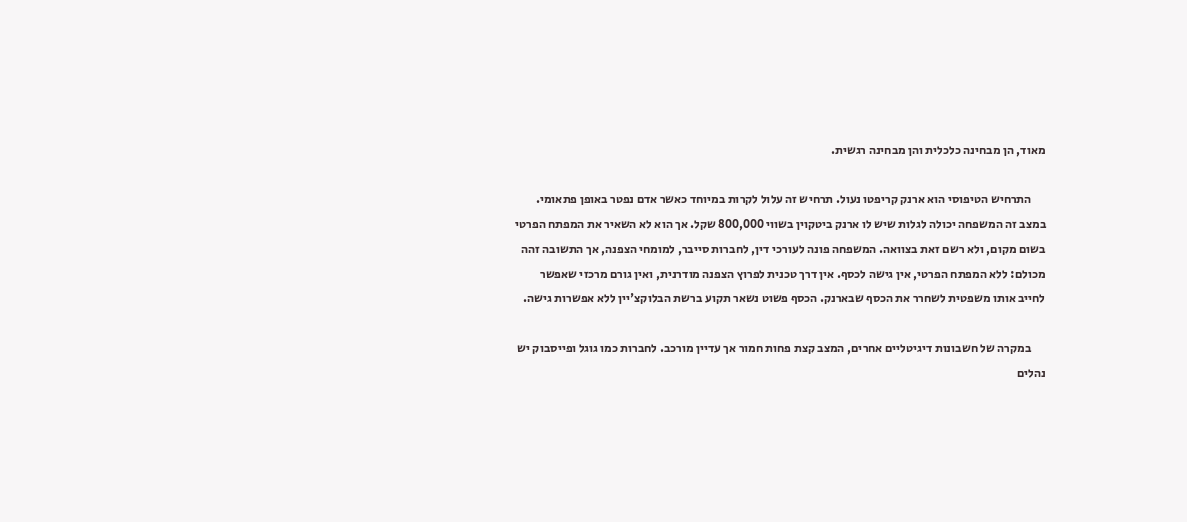מאוד, הן מבחינה כלכלית והן מבחינה רגשית.

      התרחיש הטיפוסי הוא ארנק קריפטו נעול. תרחיש זה עלול לקרות במיוחד כאשר אדם נפטר באופן פתאומי. במצב זה המשפחה יכולה לגלות שיש לו ארנק ביטקוין בשווי 800,000 שקל. אך הוא לא השאיר את המפתח הפרטי בשום מקום, ולא רשם זאת בצוואה. המשפחה פונה לעורכי דין, לחברות סייבר, למומחי הצפנה, אך התשובה זהה מכולם: ללא המפתח הפרטי, אין גישה לכסף. אין דרך טכנית לפרוץ הצפנה מודרנית, ואין גורם מרכזי שאפשר לחייב אותו משפטית לשחרר את הכסף שבארנק. הכסף פשוט נשאר תקוע ברשת הבלוקצ'יין ללא אפשרות גישה.

      במקרה של חשבונות דיגיטליים אחרים, המצב קצת פחות חמור אך עדיין מורכב. לחברות כמו גוגל ופייסבוק יש נהלים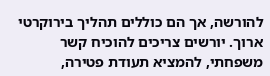להורשה, אך הם כוללים תהליך בירוקרטי ארוך. יורשים צריכים להוכיח קשר משפחתי, להמציא תעודת פטירה,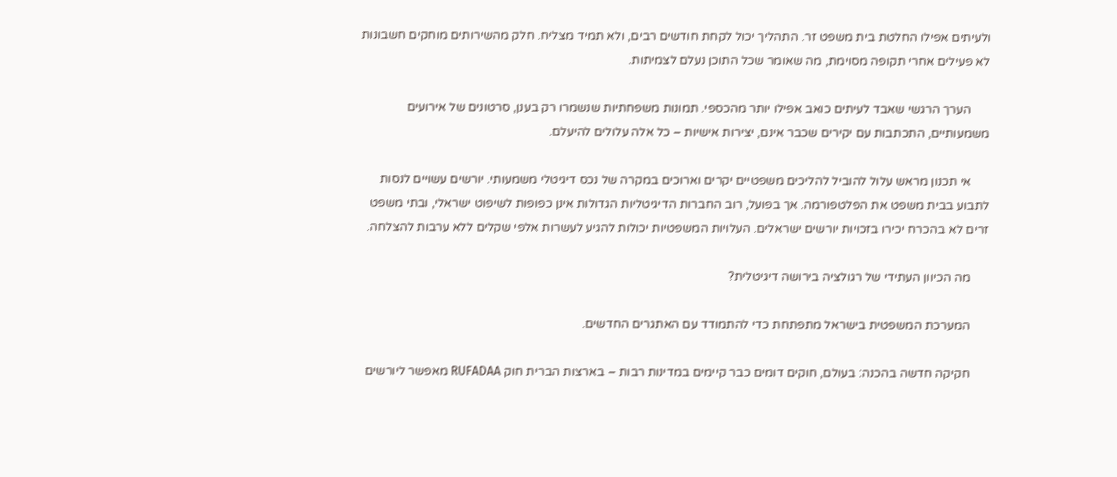ולעיתים אפילו החלטת בית משפט זר. התהליך יכול לקחת חודשים רבים, ולא תמיד מצליח. חלק מהשירותים מוחקים חשבונות לא פעילים אחרי תקופה מסוימת, מה שאומר שכל התוכן נעלם לצמיתות.

      הערך הרגשי שאבד לעיתים כואב אפילו יותר מהכספי. תמונות משפחתיות שנשמרו רק בענן, סרטונים של אירועים משמעותיים, התכתבות עם יקירים שכבר אינם, יצירות אישיות – כל אלה עלולים להיעלם.

      אי תכנון מראש עלול להוביל להליכים משפטיים יקרים וארוכים במקרה של נכס דיגיטלי משמעותי. יורשים עשויים לנסות לתבוע בבית משפט את הפלטפורמה. אך בפועל, רוב החברות הדיגיטליות הגדולות אינן כפופות לשיפוט ישראלי, ובתי משפט זרים לא בהכרח יכירו בזכויות יורשים ישראלים. העלויות המשפטיות יכולות להגיע לעשרות אלפי שקלים ללא ערבות להצלחה.

      מה הכיוון העתידי של רגולציה בירושה דיגיטלית?

      המערכת המשפטית בישראל מתפתחת כדי להתמודד עם האתגרים החדשים.

      חקיקה חדשה בהכנה: בעולם, חוקים דומים כבר קיימים במדינות רבות – בארצות הברית חוק RUFADAA מאפשר ליורשים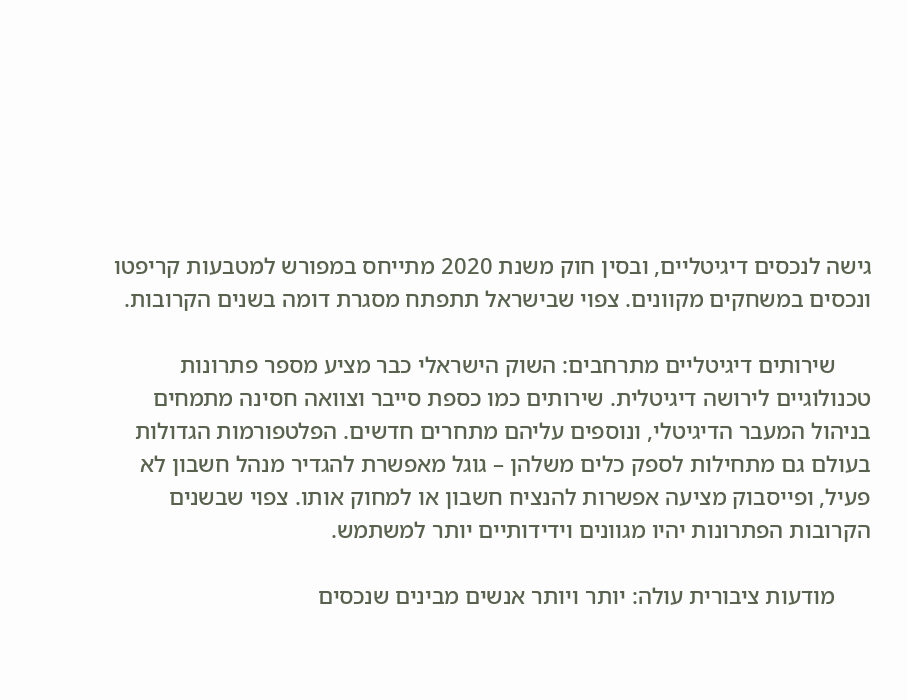גישה לנכסים דיגיטליים, ובסין חוק משנת 2020 מתייחס במפורש למטבעות קריפטו ונכסים במשחקים מקוונים. צפוי שבישראל תתפתח מסגרת דומה בשנים הקרובות.

      שירותים דיגיטליים מתרחבים: השוק הישראלי כבר מציע מספר פתרונות טכנולוגיים לירושה דיגיטלית. שירותים כמו כספת סייבר וצוואה חסינה מתמחים בניהול המעבר הדיגיטלי, ונוספים עליהם מתחרים חדשים. הפלטפורמות הגדולות בעולם גם מתחילות לספק כלים משלהן – גוגל מאפשרת להגדיר מנהל חשבון לא פעיל, ופייסבוק מציעה אפשרות להנציח חשבון או למחוק אותו. צפוי שבשנים הקרובות הפתרונות יהיו מגוונים וידידותיים יותר למשתמש.

      מודעות ציבורית עולה: יותר ויותר אנשים מבינים שנכסים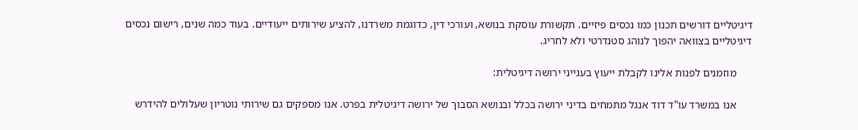דיגיטליים דורשים תכנון כמו נכסים פיזיים. תקשורת עוסקת בנושא, ועורכי דין, כדוגמת משרדנו, להציע שירותים ייעודיים. בעוד כמה שנים, רישום נכסים דיגיטליים בצוואה יהפוך לנוהג סטנדרטי ולא לחריג.

      מוזמנים לפנות אלינו לקבלת ייעוץ בענייני ירושה דיגיטלית:

      אנו במשרד עו"ד דוד אנגל מתמחים בדיני ירושה בכלל ובנושא הסבוך של ירושה דיגיטלית בפרט. אנו מספקים גם שירותי נוטריון שעלולים להידרש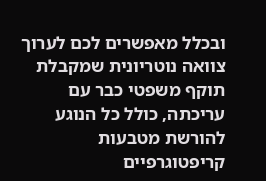ובכלל מאפשרים לכם לערוך צוואה נוטריונית שמקבלת תוקף משפטי כבר עם עריכתה, כולל כל הנוגע להורשת מטבעות קריפטוגרפיים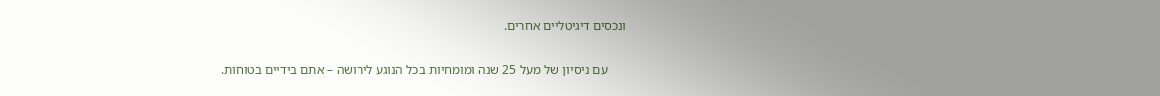ונכסים דיגיטליים אחרים.

      עם ניסיון של מעל 25 שנה ומומחיות בכל הנוגע לירושה – אתם בידיים בטוחות.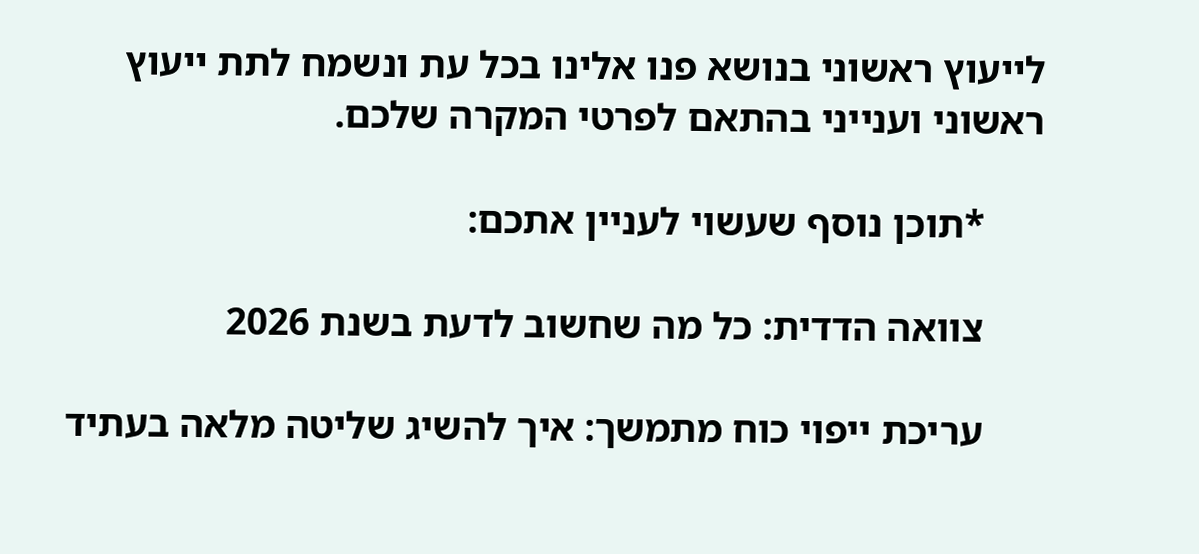לייעוץ ראשוני בנושא פנו אלינו בכל עת ונשמח לתת ייעוץ ראשוני וענייני בהתאם לפרטי המקרה שלכם.

      *תוכן נוסף שעשוי לעניין אתכם:

      צוואה הדדית: כל מה שחשוב לדעת בשנת 2026

      עריכת ייפוי כוח מתמשך: איך להשיג שליטה מלאה בעתיד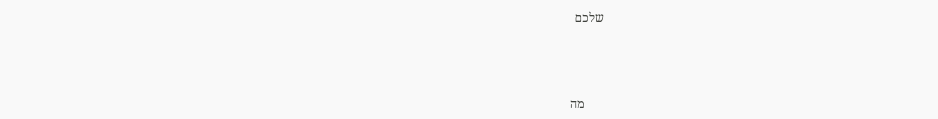שלכם



      מה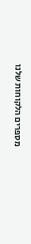מספרים הלקוחות שלנו